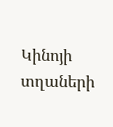Կինոյի տղաների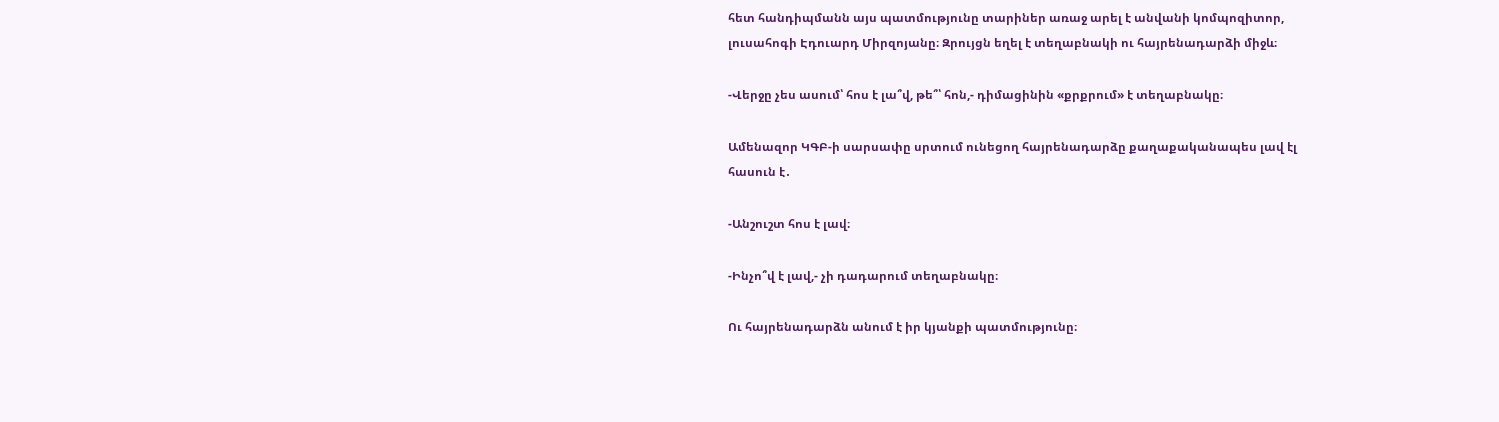հետ հանդիպմանն այս պատմությունը տարիներ առաջ արել է անվանի կոմպոզիտոր, լուսահոգի Էդուարդ Միրզոյանը։ Զրույցն եղել է տեղաբնակի ու հայրենադարձի միջև։

-Վերջը չես ասում՝ հոս է լա՞վ, թե՞՝ հոն,- դիմացինին «քրքրում» է տեղաբնակը։

Ամենազոր ԿԳԲ-ի սարսափը սրտում ունեցող հայրենադարձը քաղաքականապես լավ էլ հասուն է․

-Անշուշտ հոս է լավ։

-Ինչո՞վ է լավ,- չի դադարում տեղաբնակը։

Ու հայրենադարձն անում է իր կյանքի պատմությունը։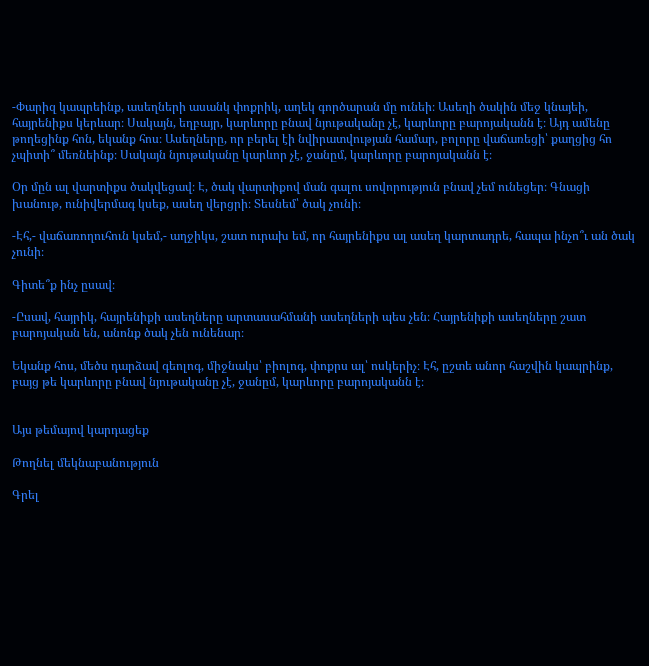-Փարիզ կապրեինք, ասեղների ասանկ փոքրիկ, աղեկ գործարան մը ունեի։ Ասեղի ծակին մեջ կնայեի, հայրենիքս կերևար։ Սակայն, եղբայր, կարևորը բնավ նյութականը չէ, կարևորը բարոյականն է։ Այդ ամենը թողեցինք հոն, եկանք հոս։ Ասեղները, որ բերել էի նվիրատվության համար, բոլորը վաճառեցի՝ քաղցից հո չպիտի՞ մեռնեինք։ Սակայն նյութականը կարևոր չէ, ջանըմ, կարևորը բարոյականն է։

Օր մըն ալ վարտիքս ծակվեցավ։ Է, ծակ վարտիքով ման գալու սովորություն բնավ չեմ ունեցեր։ Գնացի խանութ, ունիվերմագ կսեք, ասեղ վերցրի։ Տեսնեմ՝ ծակ չունի։

-Էհ,- վաճառողուհուն կսեմ,- աղջիկս, շատ ուրախ եմ, որ հայրենիքս ալ ասեղ կարտադրե, հապա ինչո՞ւ ան ծակ չունի։

Գիտե՞ք ինչ ըսավ։

-Ըսավ, հայրիկ, հայրենիքի ասեղները արտասահմանի ասեղների պես չեն։ Հայրենիքի ասեղները շատ բարոյական են, անոնք ծակ չեն ունենար։

Եկանք հոս, մեծս դարձավ գեոլոգ, միջնակս՝ բիոլոգ, փոքրս ալ՝ ոսկերիչ։ Էհ, ըշտե անոր հաշվին կապրինք, բայց թե կարևորը բնավ նյութականը չէ, ջանըմ, կարևորը բարոյականն է։


Այս թեմայով կարդացեք

Թողնել մեկնաբանություն

Գրել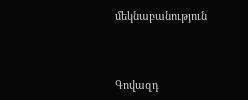մեկնաբանություն



Գովազդ